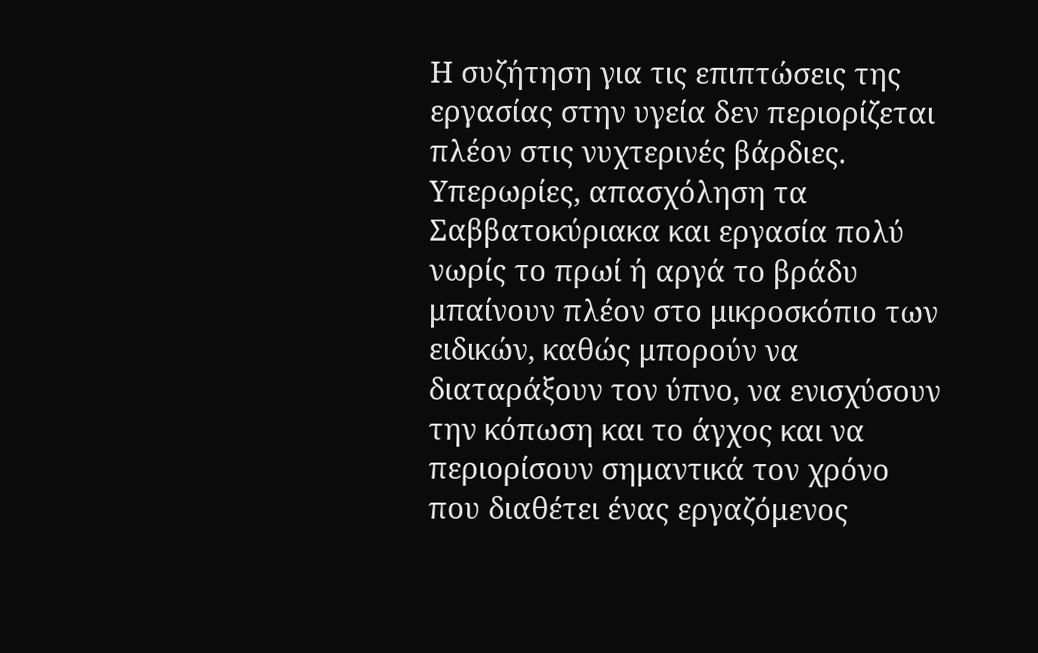Η συζήτηση για τις επιπτώσεις της εργασίας στην υγεία δεν περιορίζεται πλέον στις νυχτερινές βάρδιες. Υπερωρίες, απασχόληση τα Σαββατοκύριακα και εργασία πολύ νωρίς το πρωί ή αργά το βράδυ μπαίνουν πλέον στο μικροσκόπιο των ειδικών, καθώς μπορούν να διαταράξουν τον ύπνο, να ενισχύσουν την κόπωση και το άγχος και να περιορίσουν σημαντικά τον χρόνο που διαθέτει ένας εργαζόμενος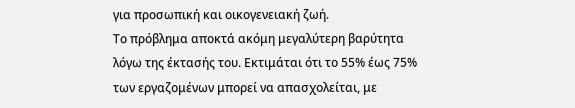για προσωπική και οικογενειακή ζωή.
Το πρόβλημα αποκτά ακόμη μεγαλύτερη βαρύτητα λόγω της έκτασής του. Εκτιμάται ότι το 55% έως 75% των εργαζομένων μπορεί να απασχολείται, με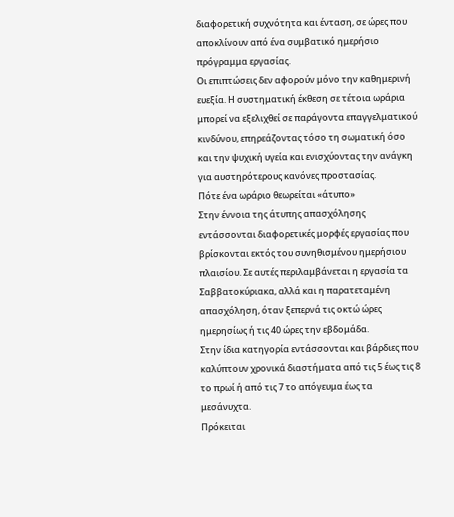διαφορετική συχνότητα και ένταση, σε ώρες που αποκλίνουν από ένα συμβατικό ημερήσιο πρόγραμμα εργασίας.
Οι επιπτώσεις δεν αφορούν μόνο την καθημερινή ευεξία. Η συστηματική έκθεση σε τέτοια ωράρια μπορεί να εξελιχθεί σε παράγοντα επαγγελματικού κινδύνου, επηρεάζοντας τόσο τη σωματική όσο και την ψυχική υγεία και ενισχύοντας την ανάγκη για αυστηρότερους κανόνες προστασίας.
Πότε ένα ωράριο θεωρείται «άτυπο»
Στην έννοια της άτυπης απασχόλησης εντάσσονται διαφορετικές μορφές εργασίας που βρίσκονται εκτός του συνηθισμένου ημερήσιου πλαισίου. Σε αυτές περιλαμβάνεται η εργασία τα Σαββατοκύριακα, αλλά και η παρατεταμένη απασχόληση, όταν ξεπερνά τις οκτώ ώρες ημερησίως ή τις 40 ώρες την εβδομάδα.
Στην ίδια κατηγορία εντάσσονται και βάρδιες που καλύπτουν χρονικά διαστήματα από τις 5 έως τις 8 το πρωί ή από τις 7 το απόγευμα έως τα μεσάνυχτα.
Πρόκειται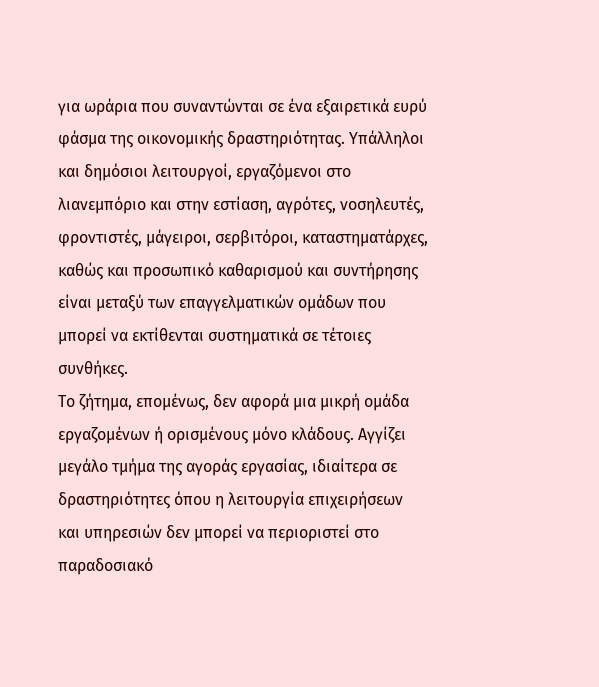για ωράρια που συναντώνται σε ένα εξαιρετικά ευρύ φάσμα της οικονομικής δραστηριότητας. Υπάλληλοι και δημόσιοι λειτουργοί, εργαζόμενοι στο λιανεμπόριο και στην εστίαση, αγρότες, νοσηλευτές, φροντιστές, μάγειροι, σερβιτόροι, καταστηματάρχες, καθώς και προσωπικό καθαρισμού και συντήρησης είναι μεταξύ των επαγγελματικών ομάδων που μπορεί να εκτίθενται συστηματικά σε τέτοιες συνθήκες.
Το ζήτημα, επομένως, δεν αφορά μια μικρή ομάδα εργαζομένων ή ορισμένους μόνο κλάδους. Αγγίζει μεγάλο τμήμα της αγοράς εργασίας, ιδιαίτερα σε δραστηριότητες όπου η λειτουργία επιχειρήσεων και υπηρεσιών δεν μπορεί να περιοριστεί στο παραδοσιακό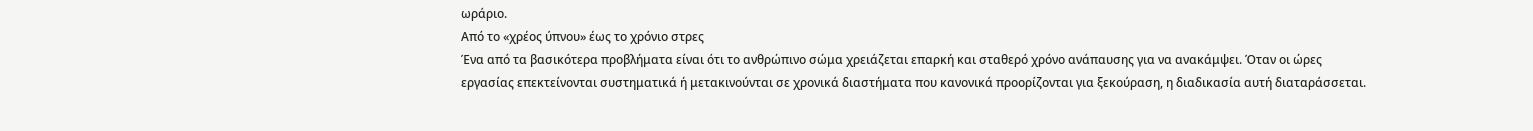ωράριο.
Από το «χρέος ύπνου» έως το χρόνιο στρες
Ένα από τα βασικότερα προβλήματα είναι ότι το ανθρώπινο σώμα χρειάζεται επαρκή και σταθερό χρόνο ανάπαυσης για να ανακάμψει. Όταν οι ώρες εργασίας επεκτείνονται συστηματικά ή μετακινούνται σε χρονικά διαστήματα που κανονικά προορίζονται για ξεκούραση, η διαδικασία αυτή διαταράσσεται.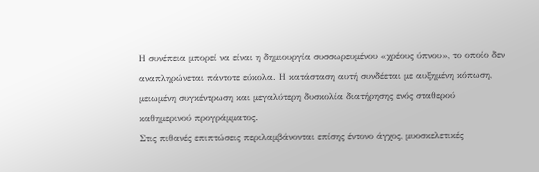Η συνέπεια μπορεί να είναι η δημιουργία συσσωρευμένου «χρέους ύπνου», το οποίο δεν αναπληρώνεται πάντοτε εύκολα. Η κατάσταση αυτή συνδέεται με αυξημένη κόπωση, μειωμένη συγκέντρωση και μεγαλύτερη δυσκολία διατήρησης ενός σταθερού καθημερινού προγράμματος.
Στις πιθανές επιπτώσεις περιλαμβάνονται επίσης έντονο άγχος, μυοσκελετικές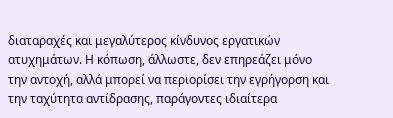διαταραχές και μεγαλύτερος κίνδυνος εργατικών ατυχημάτων. Η κόπωση, άλλωστε, δεν επηρεάζει μόνο την αντοχή, αλλά μπορεί να περιορίσει την εγρήγορση και την ταχύτητα αντίδρασης, παράγοντες ιδιαίτερα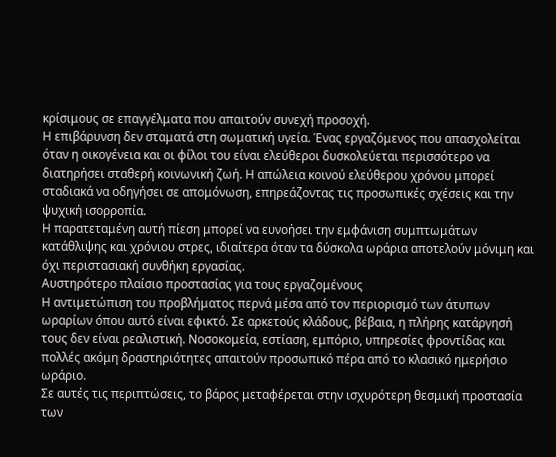κρίσιμους σε επαγγέλματα που απαιτούν συνεχή προσοχή.
Η επιβάρυνση δεν σταματά στη σωματική υγεία. Ένας εργαζόμενος που απασχολείται όταν η οικογένεια και οι φίλοι του είναι ελεύθεροι δυσκολεύεται περισσότερο να διατηρήσει σταθερή κοινωνική ζωή. Η απώλεια κοινού ελεύθερου χρόνου μπορεί σταδιακά να οδηγήσει σε απομόνωση, επηρεάζοντας τις προσωπικές σχέσεις και την ψυχική ισορροπία.
Η παρατεταμένη αυτή πίεση μπορεί να ευνοήσει την εμφάνιση συμπτωμάτων κατάθλιψης και χρόνιου στρες, ιδιαίτερα όταν τα δύσκολα ωράρια αποτελούν μόνιμη και όχι περιστασιακή συνθήκη εργασίας.
Αυστηρότερο πλαίσιο προστασίας για τους εργαζομένους
Η αντιμετώπιση του προβλήματος περνά μέσα από τον περιορισμό των άτυπων ωραρίων όπου αυτό είναι εφικτό. Σε αρκετούς κλάδους, βέβαια, η πλήρης κατάργησή τους δεν είναι ρεαλιστική. Νοσοκομεία, εστίαση, εμπόριο, υπηρεσίες φροντίδας και πολλές ακόμη δραστηριότητες απαιτούν προσωπικό πέρα από το κλασικό ημερήσιο ωράριο.
Σε αυτές τις περιπτώσεις, το βάρος μεταφέρεται στην ισχυρότερη θεσμική προστασία των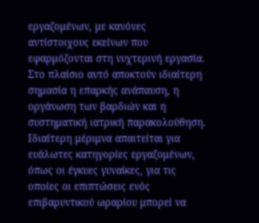εργαζομένων, με κανόνες αντίστοιχους εκείνων που εφαρμόζονται στη νυχτερινή εργασία. Στο πλαίσιο αυτό αποκτούν ιδιαίτερη σημασία η επαρκής ανάπαυση, η οργάνωση των βαρδιών και η συστηματική ιατρική παρακολούθηση.
Ιδιαίτερη μέριμνα απαιτείται για ευάλωτες κατηγορίες εργαζομένων, όπως οι έγκυες γυναίκες, για τις οποίες οι επιπτώσεις ενός επιβαρυντικού ωραρίου μπορεί να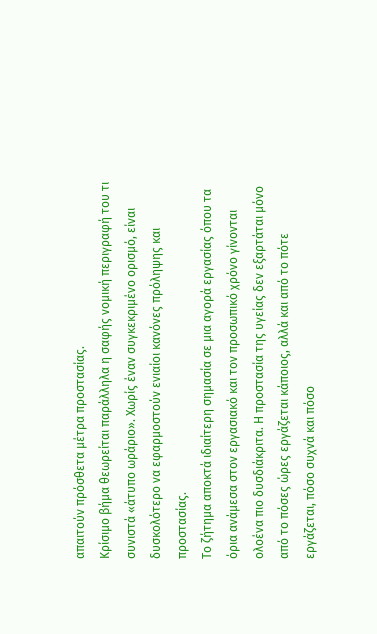απαιτούν πρόσθετα μέτρα προστασίας.
Κρίσιμο βήμα θεωρείται παράλληλα η σαφής νομική περιγραφή του τι συνιστά «άτυπο ωράριο». Χωρίς έναν συγκεκριμένο ορισμό, είναι δυσκολότερο να εφαρμοστούν ενιαίοι κανόνες πρόληψης και προστασίας.
Το ζήτημα αποκτά ιδιαίτερη σημασία σε μια αγορά εργασίας όπου τα όρια ανάμεσα στον εργασιακό και τον προσωπικό χρόνο γίνονται ολοένα πιο δυσδιάκριτα. Η προστασία της υγείας δεν εξαρτάται μόνο από το πόσες ώρες εργάζεται κάποιος, αλλά και από το πότε εργάζεται, πόσο συχνά και πόσο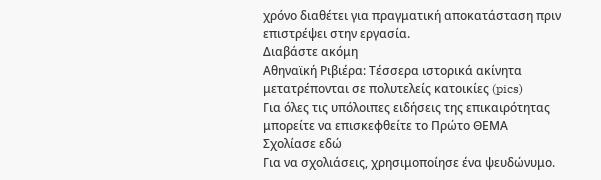χρόνο διαθέτει για πραγματική αποκατάσταση πριν επιστρέψει στην εργασία.
Διαβάστε ακόμη
Αθηναϊκή Ριβιέρα: Τέσσερα ιστορικά ακίνητα μετατρέπονται σε πολυτελείς κατοικίες (pics)
Για όλες τις υπόλοιπες ειδήσεις της επικαιρότητας μπορείτε να επισκεφθείτε το Πρώτο ΘΕΜΑ
Σχολίασε εδώ
Για να σχολιάσεις, χρησιμοποίησε ένα ψευδώνυμο.